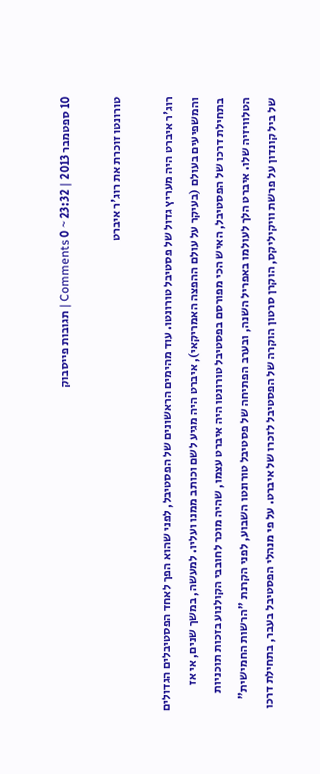10 ספטמבר 2013 | 23:32 ~ 0 Comments | תגובות פייסבוק

טורונטו זוכרת את רוג'ר איברט

רוג'ר איברט היה מעריץ גדול של פסטיבל טורונטו. עוד מהימים הראשונים של הפסטיבל, לפני שהוא הפך לאחד הפסטיבלים הגדולים והמשפיעים בעולם (בעיקר על עולם ההפצה האמריקאי), איברט היה מגיע לשם וכותב ממנו ועליו. למעשה, במשך שנים, אי אז בתחילת דרכו של הפסטיבל, האיש הכי מפורסם בפסטיבל טורונטו היה איברט עצמו, שהיה מוכר לחובבי הקולנוע בזכות תוכניות הטלוויזיה שלו. איברט הלך לעולמו באפריל השנה, ובערב הפתיחה של פסטיבל טורונטו השבוע, לפני הקרנת "הרשות החמישית" של ביל קונדון על פרשת וויקיליקס, הוקרן סרטון הוקרה של הפסטיבל לזכרו של איברט. על פי מנהלי הפסטיבל בעבר, בתחילת דרכו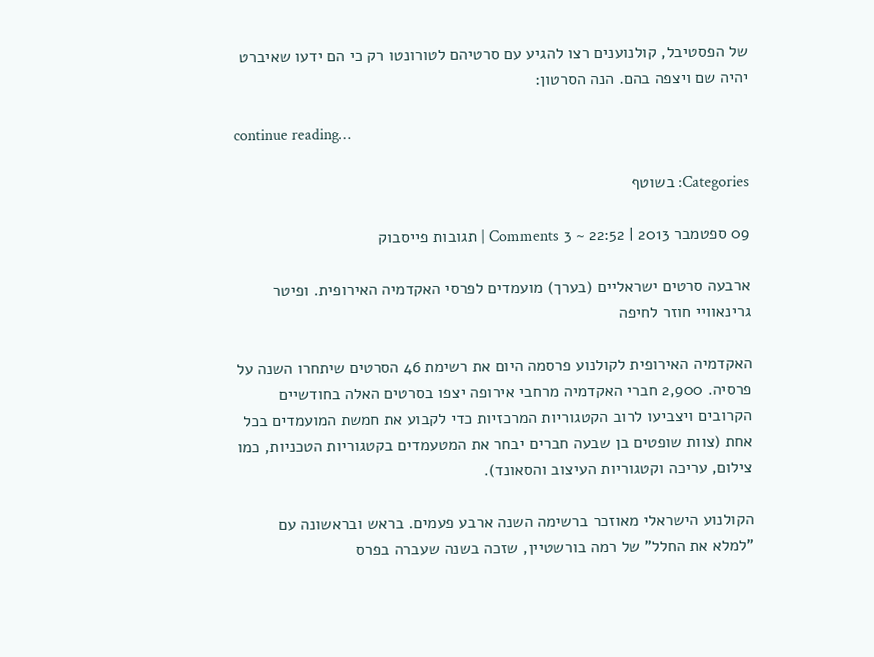של הפסטיבל, קולנוענים רצו להגיע עם סרטיהם לטורונטו רק כי הם ידעו שאיברט יהיה שם ויצפה בהם. הנה הסרטון:

continue reading…

Categories: בשוטף

09 ספטמבר 2013 | 22:52 ~ 3 Comments | תגובות פייסבוק

ארבעה סרטים ישראליים (בערך) מועמדים לפרסי האקדמיה האירופית. ופיטר גרינאוויי חוזר לחיפה

האקדמיה האירופית לקולנוע פרסמה היום את רשימת 46 הסרטים שיתחרו השנה על פרסיה. 2,900 חברי האקדמיה מרחבי אירופה יצפו בסרטים האלה בחודשיים הקרובים ויצביעו לרוב הקטגוריות המרכזיות כדי לקבוע את חמשת המועמדים בכל אחת (צוות שופטים בן שבעה חברים יבחר את המטעמדים בקטגוריות הטכניות, כמו צילום, עריכה וקטגוריות העיצוב והסאונד).

הקולנוע הישראלי מאוזכר ברשימה השנה ארבע פעמים. בראש ובראשונה עם "למלא את החלל" של רמה בורשטיין, שזכה בשנה שעברה בפרס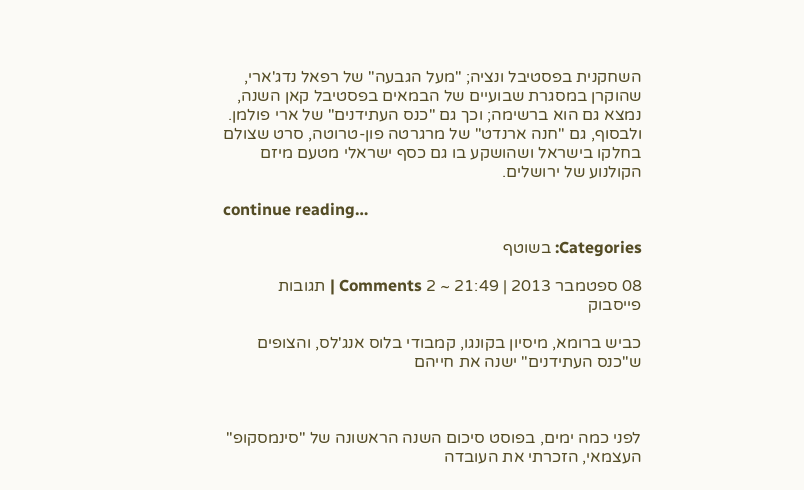השחקנית בפסטיבל ונציה; "מעל הגבעה" של רפאל נדג'ארי, שהוקרן במסגרת שבועיים של הבמאים בפסטיבל קאן השנה, נמצא גם הוא ברשימה; וכך גם "כנס העתידנים" של ארי פולמן. ולבסוף, גם "חנה ארנדט" של מרגרטה פון-טרוטה, סרט שצולם בחלקו בישראל ושהושקע בו גם כסף ישראלי מטעם מיזם הקולנוע של ירושלים.

continue reading…

Categories: בשוטף

08 ספטמבר 2013 | 21:49 ~ 2 Comments | תגובות פייסבוק

כביש ברומא, מיסיון בקונגו, קמבודי בלוס אנג'לס, והצופים ש"כנס העתידנים" ישנה את חייהם



לפני כמה ימים, בפוסט סיכום השנה הראשונה של "סינמסקופ" העצמאי, הזכרתי את העובדה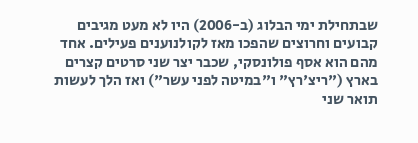שבתחילת ימי הבלוג (ב-2006) היו לא מעט מגיבים קבועים וחרוצים שהפכו מאז לקולנוענים פעילים. אחד מהם הוא אסף פולונסקי, שכבר יצר שני סרטים קצרים בארץ ("ריצ'רץ" ו"במיטה לפני עשר") ואז הלך לעשות תואר שני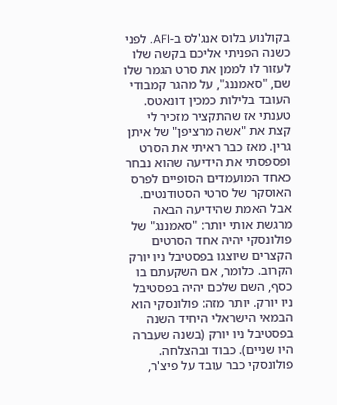בקולנוע בלוס אנג'לס ב-AFI. לפני כשנה הפניתי אליכם בקשה שלו לעזור לו לממן את סרט הגמר שלו שם, "סאמננג", על מהגר קמבודי העובד בלילות כמכין דונאטס. טענתי אז שהתקציר מזכיר לי קצת את "אשה מרציפן" של איתן גרין. מאז כבר ראיתי את הסרט ופספסתי את הידיעה שהוא נבחר כאחד המועמדים הסופיים לפרס האוסקר של סרטי הסטודנטים. אבל האמת שהידיעה הבאה מרגשת אותי יותר: "סאמננג" של פולונסקי יהיה אחד הסרטים הקצרים שיוצגו בפסטיבל ניו יורק הקרוב. כלומר, אם השקעתם בו כסף, השם שלכם יהיה בפסטיבל ניו יורק. יותר מזה: פולונסקי הוא הבמאי הישראלי היחיד השנה בפסטיבל ניו יורק (בשנה שעברה היו שניים). כבוד ובהצלחה. פולונסקי כבר עובד על פיצ'ר,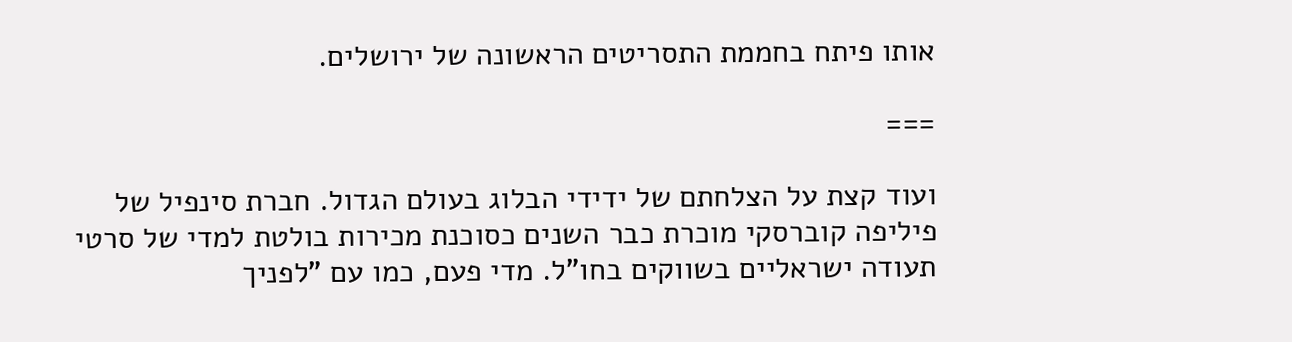אותו פיתח בחממת התסריטים הראשונה של ירושלים.

===

ועוד קצת על הצלחתם של ידידי הבלוג בעולם הגדול. חברת סינפיל של פיליפה קוברסקי מוכרת כבר השנים כסוכנת מכירות בולטת למדי של סרטי תעודה ישראליים בשווקים בחו"ל. מדי פעם, כמו עם "לפניך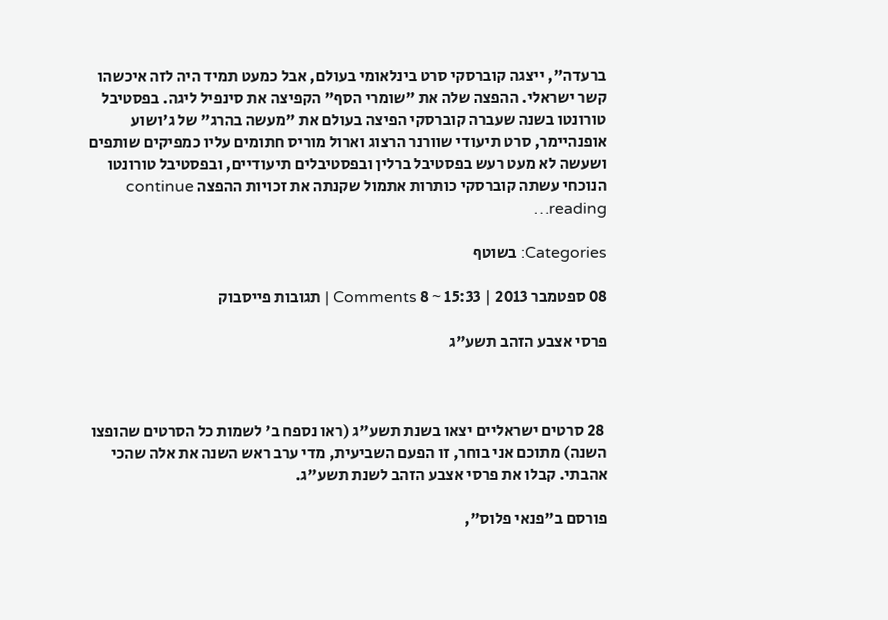ברעדה", ייצגה קוברסקי סרט בינלאומי בעולם, אבל כמעט תמיד היה לזה איכשהו קשר ישראלי. ההפצה שלה את "שומרי הסף" הקפיצה את סינפיל ליגה. בפסטיבל טורונטו בשנה שעברה קוברסקי הפיצה בעולם את "מעשה בהרג" של ג'ושוע אופנהיימר, סרט תיעודי שוורנר הרצוג וארול מוריס חתומים עליו כמפיקים שותפים ושעשה לא מעט רעש בפסטיבל ברלין ובפסטיבלים תיעודיים, ובפסטיבל טורונטו הנוכחי עשתה קוברסקי כותרות אתמול שקנתה את זכויות ההפצה continue reading…

Categories: בשוטף

08 ספטמבר 2013 | 15:33 ~ 8 Comments | תגובות פייסבוק

פרסי אצבע הזהב תשע"ג



 28 סרטים ישראליים יצאו בשנת תשע"ג (ראו נספח ב' לשמות כל הסרטים שהופצו השנה) מתוכם אני בוחר, זו הפעם השביעית, מדי ערב ראש השנה את אלה שהכי אהבתי. קבלו את פרסי אצבע הזהב לשנת תשע"ג.

פורסם ב"פנאי פלוס",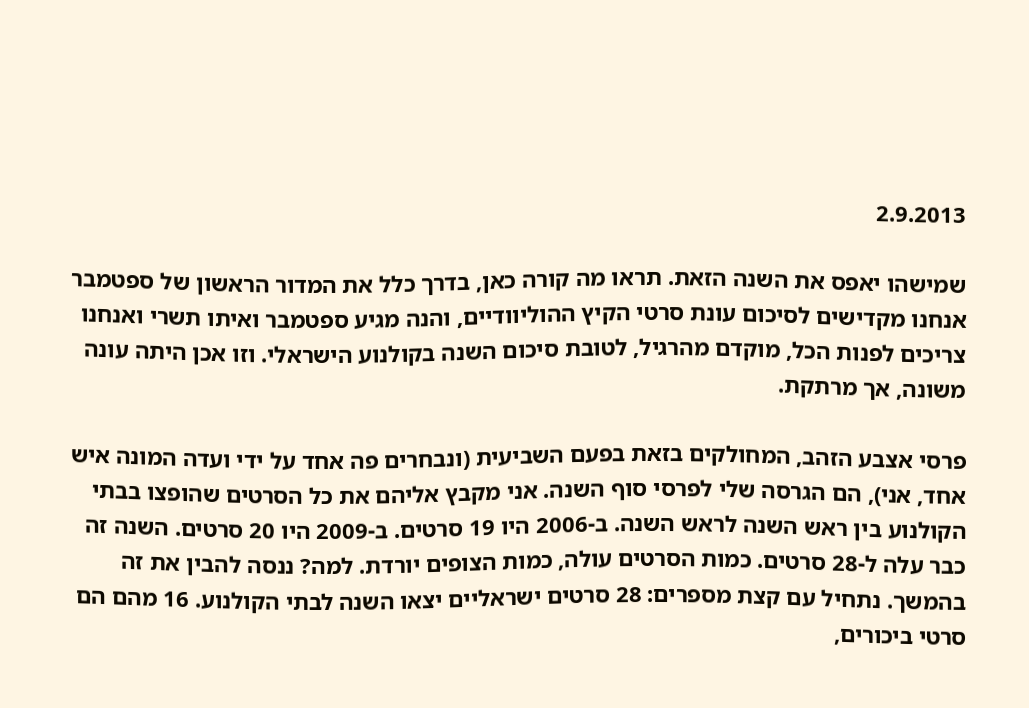2.9.2013

שמישהו יאפס את השנה הזאת. תראו מה קורה כאן, בדרך כלל את המדור הראשון של ספטמבר אנחנו מקדישים לסיכום עונת סרטי הקיץ ההוליוודיים, והנה מגיע ספטמבר ואיתו תשרי ואנחנו צריכים לפנות הכל, מוקדם מהרגיל, לטובת סיכום השנה בקולנוע הישראלי. וזו אכן היתה עונה משונה, אך מרתקת.

פרסי אצבע הזהב, המחולקים בזאת בפעם השביעית (ונבחרים פה אחד על ידי ועדה המונה איש אחד, אני), הם הגרסה שלי לפרסי סוף השנה. אני מקבץ אליהם את כל הסרטים שהופצו בבתי הקולנוע בין ראש השנה לראש השנה. ב-2006 היו 19 סרטים. ב-2009 היו 20 סרטים. השנה זה כבר עלה ל-28 סרטים. כמות הסרטים עולה, כמות הצופים יורדת. למה? ננסה להבין את זה בהמשך. נתחיל עם קצת מספרים: 28 סרטים ישראליים יצאו השנה לבתי הקולנוע. 16 מהם הם סרטי ביכורים,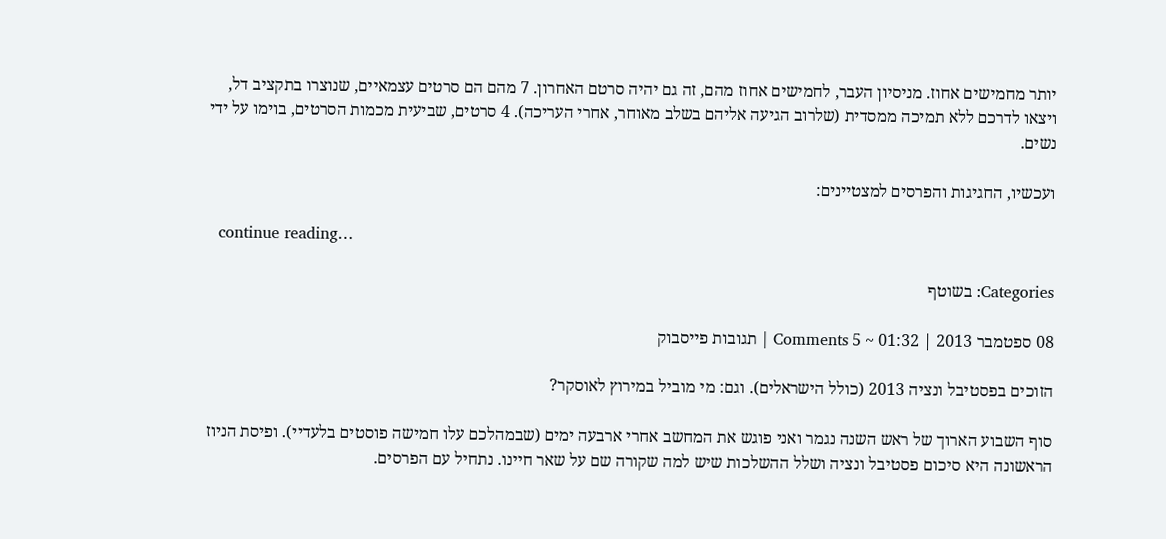יותר מחמישים אחוז. מניסיון העבר, לחמישים אחוז מהם, זה גם יהיה סרטם האחרון. 7 מהם הם סרטים עצמאיים, שנוצרו בתקציב דל, ויצאו לדרכם ללא תמיכה ממסדית (שלרוב הגיעה אליהם בשלב מאוחר, אחרי העריכה). 4 סרטים, שביעית מכמות הסרטים, בוימו על ידי נשים.

ועכשיו, החגיגות והפרסים למצטיינים:

  continue reading…

Categories: בשוטף

08 ספטמבר 2013 | 01:32 ~ 5 Comments | תגובות פייסבוק

הזוכים בפסטיבל ונציה 2013 (כולל הישראלים). וגם: מי מוביל במירוץ לאוסקר?

סוף השבוע הארוך של ראש השנה נגמר ואני פוגש את המחשב אחרי ארבעה ימים (שבמהלכם עלו חמישה פוסטים בלעדיי). ופיסת הניוז הראשונה היא סיכום פסטיבל ונציה ושלל ההשלכות שיש למה שקורה שם על שאר חיינו. נתחיל עם הפרסים.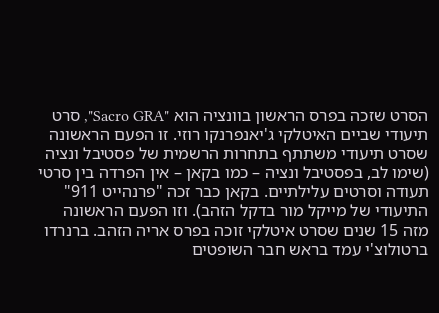הסרט שזכה בפרס הראשון בוונציה הוא "Sacro GRA", סרט תיעודי שביים האיטלקי ג'יאנפרנקו רוזי. זו הפעם הראשונה שסרט תיעודי משתתף בתחרות הרשמית של פסטיבל ונציה (שימו לב, בפסטיבל ונציה – כמו בקאן – אין הפרדה בין סרטי תעודה וסרטים עלילתיים. בקאן כבר זכה "פרנהייט 911" התיעודי של מייקל מור בדקל הזהב). וזו הפעם הראשונה מזה 15 שנים שסרט איטלקי זוכה בפרס אריה הזהב. ברנרדו ברטולוצ'י עמד בראש חבר השופטים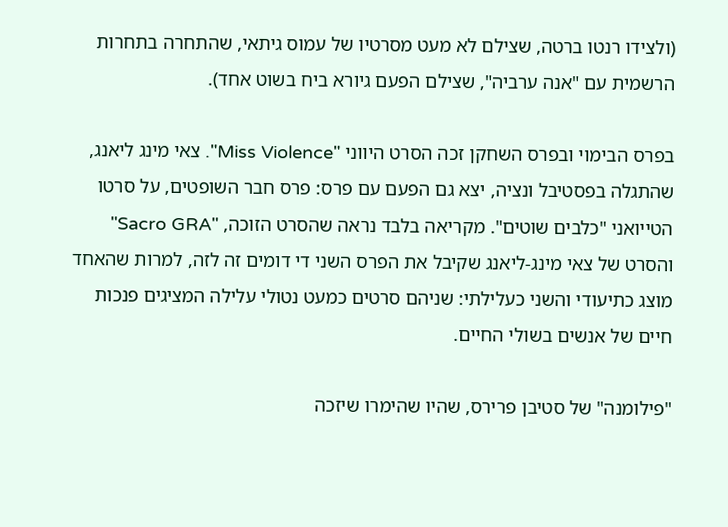(ולצידו רנטו ברטה, שצילם לא מעט מסרטיו של עמוס גיתאי, שהתחרה בתחרות הרשמית עם "אנה ערביה", שצילם הפעם גיורא ביח בשוט אחד).

בפרס הבימוי ובפרס השחקן זכה הסרט היווני "Miss Violence". צאי מינג ליאנג, שהתגלה בפסטיבל ונציה, יצא גם הפעם עם פרס: פרס חבר השופטים, על סרטו הטייואני "כלבים שוטים". מקריאה בלבד נראה שהסרט הזוכה, "Sacro GRA" והסרט של צאי מינג-ליאנג שקיבל את הפרס השני די דומים זה לזה, למרות שהאחד מוצג כתיעודי והשני כעלילתי: שניהם סרטים כמעט נטולי עלילה המציגים פנכות חיים של אנשים בשולי החיים.

"פילומנה" של סטיבן פרירס, שהיו שהימרו שיזכה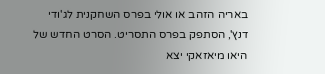באריה הזהב או אולי בפרס השחקנית לג'ודי דנץ', הסתפק בפרס התסריט. הסרט החדש של היאו מיאזאקי יצא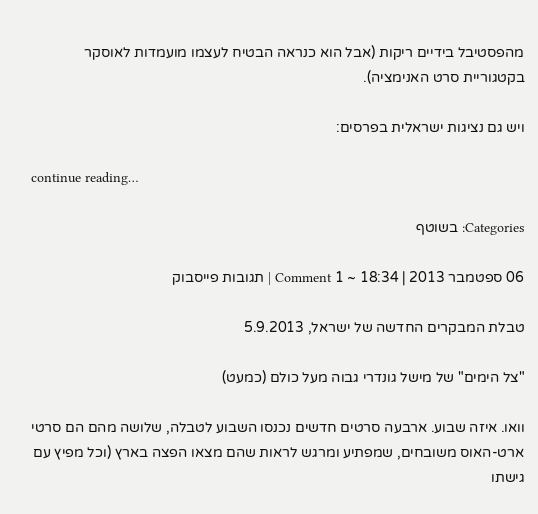מהפסטיבל בידיים ריקות (אבל הוא כנראה הבטיח לעצמו מועמדות לאוסקר בקטגוריית סרט האנימציה).

ויש גם נציגות ישראלית בפרסים:

continue reading…

Categories: בשוטף

06 ספטמבר 2013 | 18:34 ~ 1 Comment | תגובות פייסבוק

טבלת המבקרים החדשה של ישראל, 5.9.2013

"צל הימים" של מישל גונדרי גבוה מעל כולם (כמעט)

וואו. איזה שבוע. ארבעה סרטים חדשים נכנסו השבוע לטבלה, שלושה מהם הם סרטי ארט-האוס משובחים, שמפתיע ומרגש לראות שהם מצאו הפצה בארץ (וכל מפיץ עם גישתו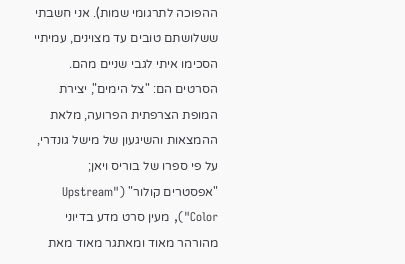ההפוכה לתרגומי שמות). אני חשבתי ששלושתם טובים עד מצוינים, עמיתיי הסכימו איתי לגבי שניים מהם. הסרטים הם: "צל הימים", יצירת המופת הצרפתית הפרועה, מלאת ההמצאות והשיגעון של מישל גונדרי, על פי ספרו של בוריס ויאן; "אפסטרים קולור" ("Upstream Color"), מעין סרט מדע בדיוני מהורהר מאוד ומאתגר מאוד מאת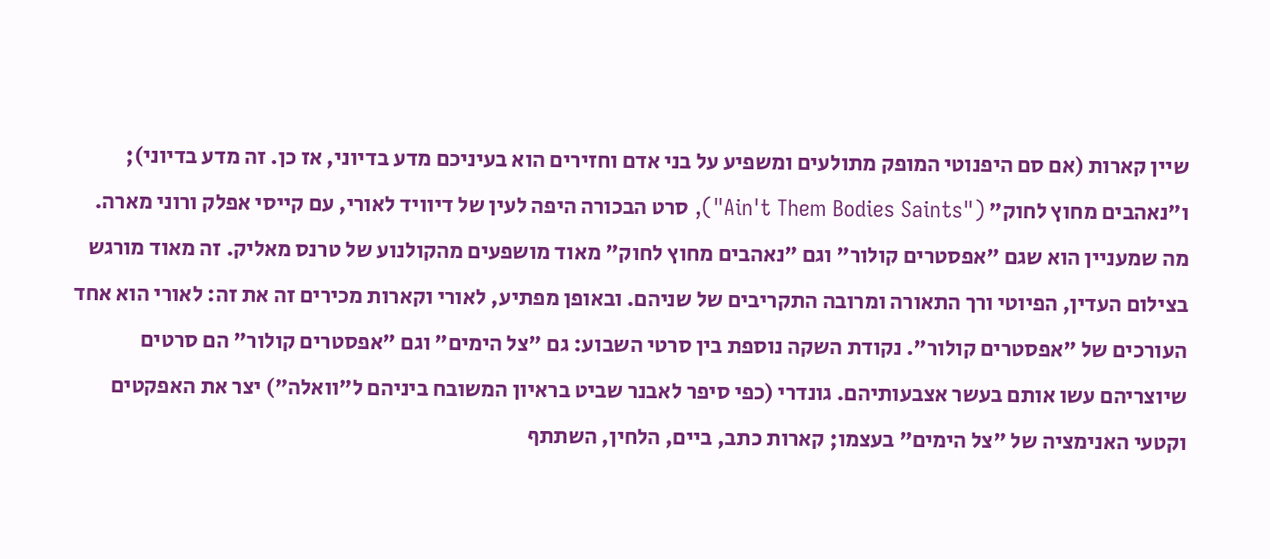שיין קארות (אם סם היפנוטי המופק מתולעים ומשפיע על בני אדם וחזירים הוא בעיניכם מדע בדיוני, אז כן. זה מדע בדיוני); ו"נאהבים מחוץ לחוק" ("Ain't Them Bodies Saints"), סרט הבכורה היפה לעין של דיוויד לאורי, עם קייסי אפלק ורוני מארה. מה שמעניין הוא שגם "אפסטרים קולור" וגם "נאהבים מחוץ לחוק" מאוד מושפעים מהקולנוע של טרנס מאליק. זה מאוד מורגש בצילום העדין, הפיוטי ורך התאורה ומרובה התקריבים של שניהם. ובאופן מפתיע, לאורי וקארות מכירים זה את זה: לאורי הוא אחד העורכים של "אפסטרים קולור". נקודת השקה נוספת בין סרטי השבוע: גם "צל הימים" וגם "אפסטרים קולור" הם סרטים שיוצריהם עשו אותם בעשר אצבעותיהם. גונדרי (כפי סיפר לאבנר שביט בראיון המשובח ביניהם ל"וואלה") יצר את האפקטים וקטעי האנימציה של "צל הימים" בעצמו; קארות כתב, ביים, הלחין, השתתף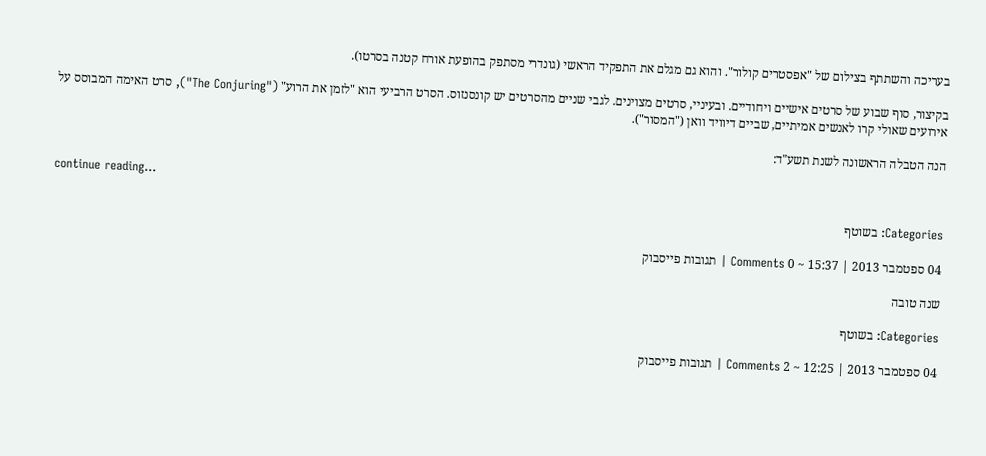בעריכה והשתתף בצילום של "אפסטרים קולור". והוא גם מגלם את התפקיד הראשי (גונדרי מסתפק בהופעת אורח קטנה בסרטו).

בקיצור, סוף שבוע של סרטים אישיים ויחודיים. ובעיניי, סרטים מצוינים. לגבי שניים מהסרטים יש קונסנזוס. הסרט הרביעי הוא "לזמן את הרוע" ("The Conjuring"), סרט האימה המבוסס על אירועים שאולי קרו לאנשים אמיתיים, שביים דיוויד וואן ("המסור").

הנה הטבלה הראשונה לשנת תשע"ד:

continue reading…

Categories: בשוטף

04 ספטמבר 2013 | 15:37 ~ 0 Comments | תגובות פייסבוק

שנה טובה

Categories: בשוטף

04 ספטמבר 2013 | 12:25 ~ 2 Comments | תגובות פייסבוק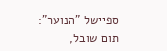ספיישל "הנוער": תום שובל,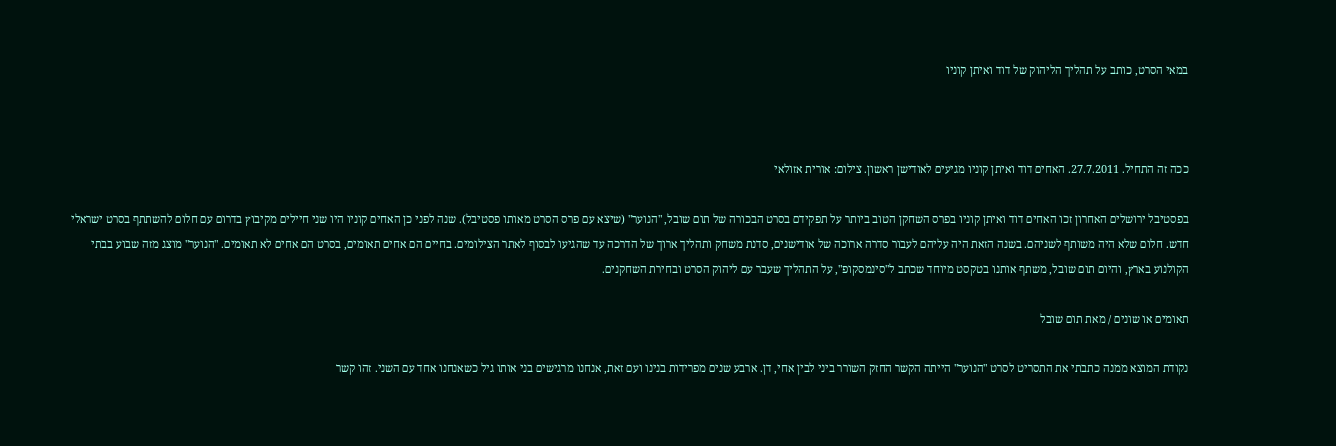במאי הסרט, כותב על תהליך הליהוק של דוד ואיתן קוניו



ככה זה התחיל. 27.7.2011. האחים דוד ואיתן קוניו מגיעים לאודישן ראשון. צילום: אורית אזולאי

בפסטיבל ירושלים האחרון זכו האחים דוד ואיתן קוניו בפרס השחקן הטוב ביותר על תפקידם בסרט הבכורה של תום שובל, "הנוער" (שיצא עם פרס הסרט מאותו פסטיבל). שנה לפני כן האחים קוניו היו שני חיילים מקיבוץ בדרום עם חלום להשתתף בסרט ישראלי חדש. חלום שלא היה משותף לשניהם. בשנה הזאת היה עליהם לעבור סדרה ארוכה של אודישנים, סדנת משחק ותהליך ארוך של הדרכה עד שהגיעו לבסוף לאתר הצילומים. בחיים הם אחים תאומים, בסרט הם אחים לא תאומים. "הנוער" מוצג מזה שבוע בבתי הקולנוע בארץ, והיום תום שובל, משתף אותנו בטקסט מיוחד שכתב ל"סינמסקופ", על התהליך שעבר עם ליהוק הסרט ובחירת השחקנים.

תאומים או שונים / מאת תום שובל

נקודת המוצא ממנה כתבתי את התסריט לסרט "הנוער" הייתה הקשר החזק השורר ביני לבין אחי, דן. ארבע שנים מפרידות בנינו ועם זאת, אנחנו מרגישים בני אותו גיל כשאנחנו אחד עם השני. זהו קשר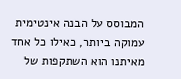המבוסס על הבנה אינטימית עמוקה ביותר, כאילו כל אחד מאיתנו הוא השתקפות של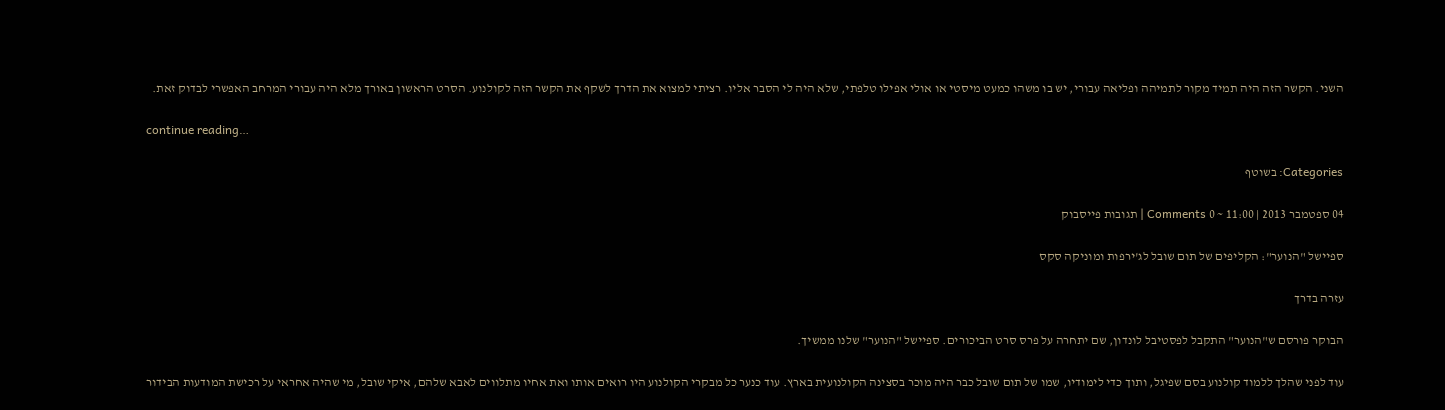השני. הקשר הזה היה תמיד מקור לתמיהה ופליאה עבורי, יש בו משהו כמעט מיסטי או אולי אפילו טלפתי, שלא היה לי הסבר אליו. רציתי למצוא את הדרך לשקף את הקשר הזה לקולנוע. הסרט הראשון באורך מלא היה עבורי המרחב האפשרי לבדוק זאת.

continue reading…

Categories: בשוטף

04 ספטמבר 2013 | 11:00 ~ 0 Comments | תגובות פייסבוק

ספיישל "הנוער": הקליפים של תום שובל לג'ירפות ומוניקה סקס

עזרה בדרך

הבוקר פורסם ש"הנוער" התקבל לפסטיבל לונדון, שם יתחרה על פרס סרט הביכורים. ספיישל "הנוער" שלנו ממשיך.

עוד לפני שהלך ללמוד קולנוע בסם שפיגל, ותוך כדי לימודיו, שמו של תום שובל כבר היה מוכר בסצינה הקולנועית בארץ. עוד כנער כל מבקרי הקולנוע היו רואים אותו ואת אחיו מתלווים לאבא שלהם, איקי שובל, מי שהיה אחראי על רכישת המודעות הבידור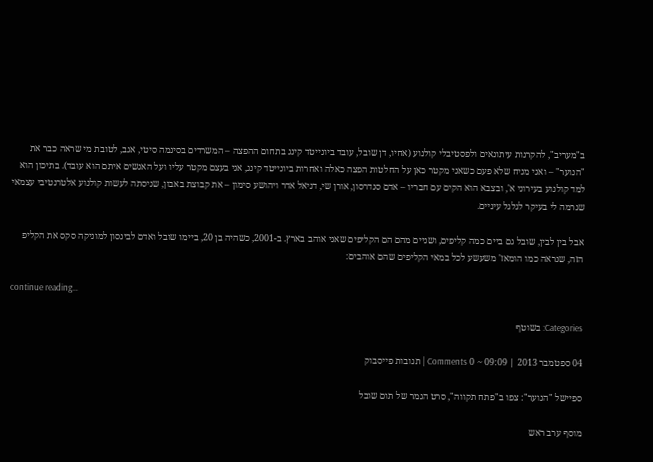ב"מעריב", להקרנות עיתונאים ולפסטיבלי קולנוע (אחיו, דן שובל, עובד ביונייטד קינג בתחום ההפצה – המשרדים בסינמה סיטי, אגב, לטובת מי שראה כבר את "הנוער" – ואני מניח שלא פעם כשאני מקטר כאן על החלטות הפצה כאלה ואחרות ביונייטד קינג, אני בעצם מקטר עליו ועל האנשים איתם הוא עובד). בתיכון הוא למד קולנוע בעירוני א', ובצבא הוא הקים עם חבריו – אדם סנדרסון, אורן שי, דניאל אדר ויהושע סימון – את קבוצת באבון, שניסתה לעשות קולנוע אלטרנטיבי עצמאי שגרמה לי בעיקר לגלגל עיניים.

אבל בין לבין, שובל גם ביים כמה קליפים, ושניים מהם הם הקליפים שאני אוהב בארץ. ב-2001, כשהיה בן 20, ביימו שובל ואדם לבינסון למוניקה סקס את הקליפ הזה, שנראה כמו הומאז' משעשע לכל במאי הקליפים שהם אוהבים:

continue reading…

Categories: בשוטף

04 ספטמבר 2013 | 09:09 ~ 0 Comments | תגובות פייסבוק

ספיישל "הנוער": צפו ב"פתח תקווה", סרט הגמר של תום שובל

מוסף ערב ראש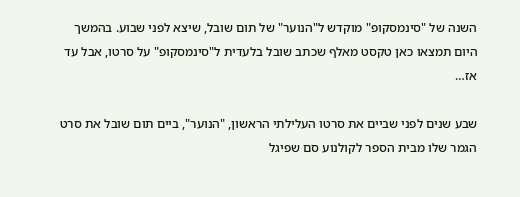השנה של "סינמסקופ" מוקדש ל"הנוער" של תום שובל, שיצא לפני שבוע. בהמשך היום תמצאו כאן טקסט מאלף שכתב שובל בלעדית ל"סינמסקופ" על סרטו, אבל עד אז…

שבע שנים לפני שביים את סרטו העלילתי הראשון, "הנוער", ביים תום שובל את סרט הגמר שלו מבית הספר לקולנוע סם שפיגל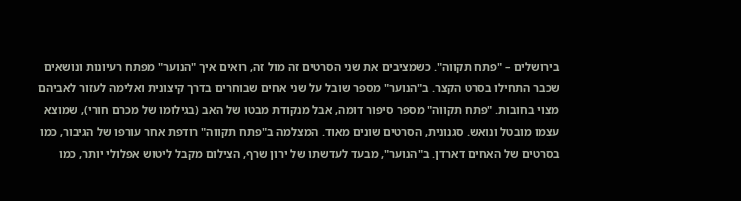בירושלים – "פתח תקווה". כשמציבים את שני הסרטים זה מול זה, רואים איך "הנוער" מפתח רעיונות ונושאים שכבר התחילו בסרט הקצר. ב"הנוער" מספר שובל על שני אחים שבוחרים בדרך קיצונית ואלימה לעזור לאביהם מצוי בחובות. "פתח תקווה" מספר סיפור דומה, אבל מנקודת מבטו של האב (בגילומו של מכרם חורי), שמוצא עצמו מובטל ונואש. סגנונית, הסרטים שונים מאוד. המצלמה ב"פתח תקווה" רודפת אחר עורפו של הגיבור, כמו בסרטים של האחים דארדן. ב"הנוער", מבעד לעדשתו של ירון שרף, הצילום מקבל ליטוש אפלולי יותר, כמו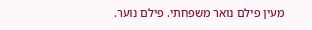מעין פילם נואר משפחתי. פילם נוער.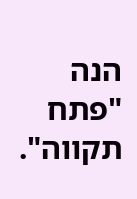הנה "פתח תקווה".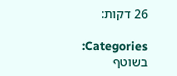26 דקות:

Categories: בשוטף